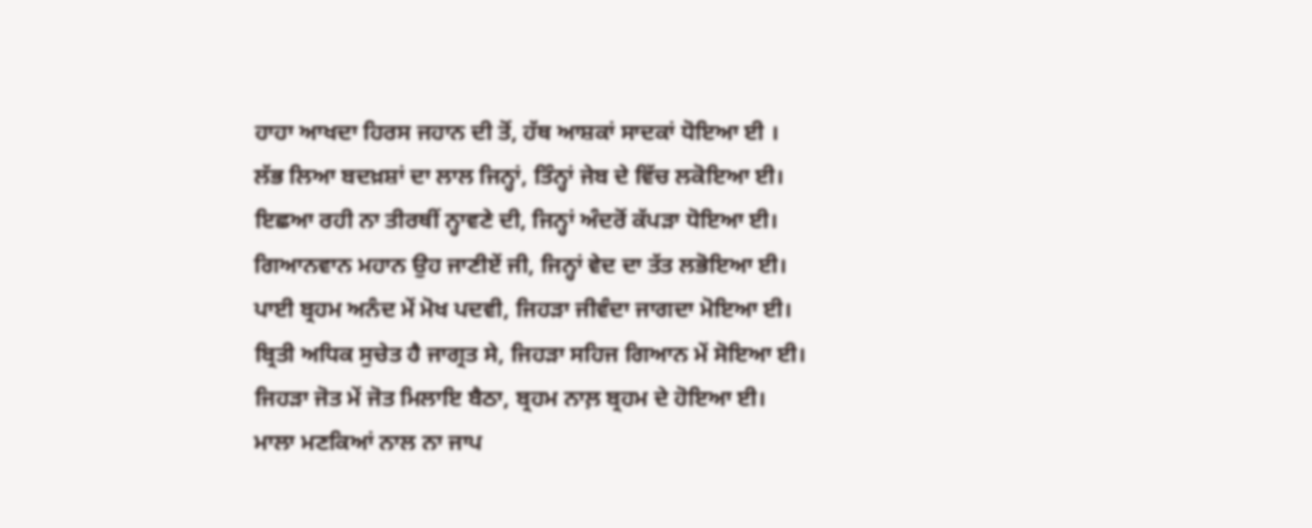ਹਾਹਾ ਆਖਦਾ ਹਿਰਸ ਜਹਾਨ ਦੀ ਤੋਂ, ਹੱਥ ਆਸ਼ਕਾਂ ਸਾਦਕਾਂ ਧੋਇਆ ਈ ।
ਲੱਭ ਲਿਆ ਬਦਖ਼ਸ਼ਾਂ ਦਾ ਲਾਲ ਜਿਨ੍ਹਾਂ, ਤਿੰਨ੍ਹਾਂ ਜੇਬ ਦੇ ਵਿੱਚ ਲਕੋਇਆ ਈ।
ਇਛਆ ਰਹੀ ਨਾ ਤੀਰਥੀਂ ਨ੍ਹਾਵਣੇ ਦੀ, ਜਿਨ੍ਹਾਂ ਅੰਦਰੋਂ ਕੱਪੜਾ ਧੋਇਆ ਈ।
ਗਿਆਨਵਾਨ ਮਹਾਨ ਉਹ ਜਾਣੀਏਂ ਜੀ, ਜਿਨ੍ਹਾਂ ਵੇਦ ਦਾ ਤੱਤ ਲਭੋਇਆ ਈ।
ਪਾਈ ਬ੍ਰਹਮ ਅਨੰਦ ਮੇਂ ਮੋਖ ਪਦਵੀ, ਜਿਹੜਾ ਜੀਵੰਦਾ ਜਾਗਦਾ ਮੋਇਆ ਈ।
ਬ੍ਰਿਤੀ ਅਧਿਕ ਸੁਚੇਤ ਹੈ ਜਾਗ੍ਰਤ ਸੇ, ਜਿਹੜਾ ਸਹਿਜ ਗਿਆਨ ਮੇਂ ਸੋਇਆ ਈ।
ਜਿਹੜਾ ਜੋਤ ਮੇਂ ਜੋਤ ਮਿਲਾਇ ਬੈਠਾ, ਬ੍ਰਹਮ ਨਾਲ਼ ਬ੍ਰਹਮ ਦੇ ਹੋਇਆ ਈ।
ਮਾਲਾ ਮਣਕਿਆਂ ਨਾਲ ਨਾ ਜਾਪ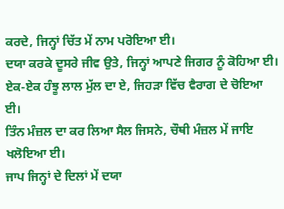ਕਰਦੇ, ਜਿਨ੍ਹਾਂ ਚਿੱਤ ਮੇਂ ਨਾਮ ਪਰੋਇਆ ਈ।
ਦਯਾ ਕਰਕੇ ਦੂਸਰੇ ਜੀਵ ਉਤੇ, ਜਿਨ੍ਹਾਂ ਆਪਣੇ ਜਿਗਰ ਨੂੰ ਕੋਹਿਆ ਈ।
ਏਕ-ਏਕ ਹੰਝੂ ਲਾਲ ਮੁੱਲ ਦਾ ਏ, ਜਿਹੜਾ ਵਿੱਚ ਵੈਰਾਗ ਦੇ ਚੋਇਆ ਈ।
ਤਿੰਨ ਮੰਜ਼ਲ ਦਾ ਕਰ ਲਿਆ ਸੈਲ ਜਿਸਨੇ, ਚੌਥੀ ਮੰਜ਼ਲ ਮੇਂ ਜਾਇ ਖਲੋਇਆ ਈ।
ਜਾਪ ਜਿਨ੍ਹਾਂ ਦੇ ਦਿਲਾਂ ਮੇਂ ਦਯਾ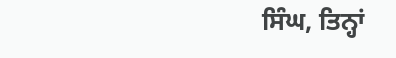ਸਿੰਘ, ਤਿਨ੍ਹਾਂ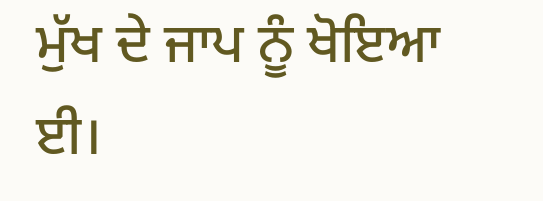ਮੁੱਖ ਦੇ ਜਾਪ ਨੂੰ ਖੋਇਆ ਈ।